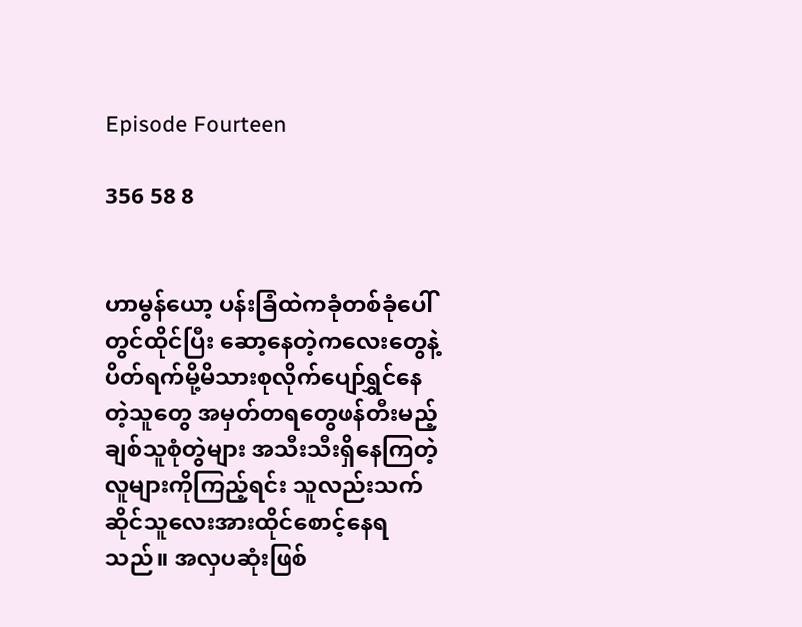Episode Fourteen

356 58 8


ဟာမွန်ယော့ ပန်းခြံထဲကခုံတစ်ခုံပေါ်တွင်ထိုင်ပြီး ဆော့နေတဲ့ကလေးတွေနဲ့ ပိတ်ရက်မို့မိသားစုလိုက်ပျော်ရွှင်နေတဲ့သူတွေ အမှတ်တရတွေဖန်တီးမည့် ချစ်သူစုံတွဲများ အသီးသီးရှိနေကြတဲ့လူများကိုကြည့်ရင်း သူလည်းသက်ဆိုင်သူလေးအားထိုင်စောင့်နေရသည်။ အလှပဆုံးဖြစ်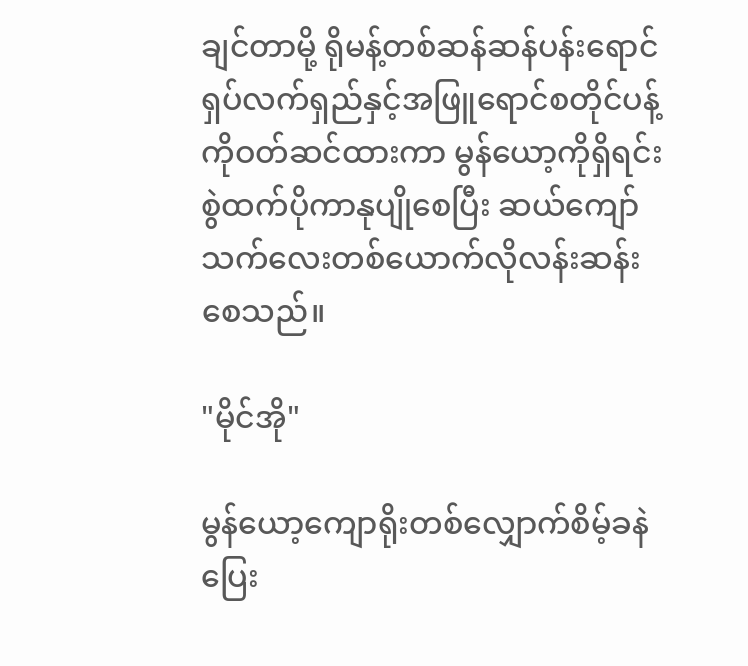ချင်တာမို့ ရိုမန့်တစ်ဆန်ဆန်ပန်းရောင်ရှပ်လက်ရှည်နှင့်အဖြူရောင်စတိုင်ပန့်ကိုဝတ်ဆင်ထားကာ မွန်ယော့ကိုရှိရင်းစွဲထက်ပိုကာနုပျိုစေပြီး ဆယ်ကျော်သက်လေးတစ်ယောက်လိုလန်းဆန်းစေသည်။

"မိုင်အို"

မွန်ယော့ကျောရိုးတစ်လျှောက်စိမ့်ခနဲပြေး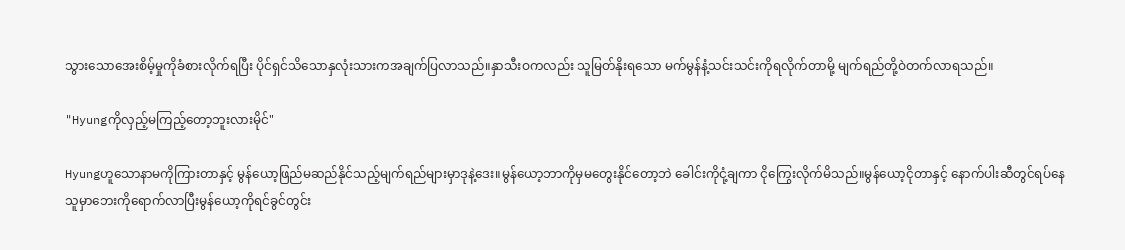သွားသောအေးစိမ့်မှုကိုခံစားလိုက်ရပြီး ပိုင်ရှင်သိသောနှလုံးသားကအချက်ပြလာသည်။နှာသီးဝကလည်း သူမြတ်နိုးရသော မက်မွန်နံ့သင်းသင်းကိုရလိုက်တာမို့ မျက်ရည်တို့ဝဲတက်လာရသည်။

"Hyungကိုလှည့်မကြည့်တော့ဘူးလားမိုင်"

Hyungဟူသောနာမကိုကြားတာနှင့် မွန်ယော့ဖြည်မဆည်နိုင်သည့်မျက်ရည်များမှာဒုနဲ့ဒေး။မွန်ယော့ဘာကိုမှမတွေးနိုင်တော့ဘဲ ခေါင်းကိုငုံ့ချကာ ငိုကြွေးလိုက်မိသည်။မွန်ယော့ငိုတာနှင့် နောက်ပါးဆီတွင်ရပ်နေသူမှာဘေးကိုရောက်လာပြီးမွန်ယော့ကိုရင်ခွင်တွင်း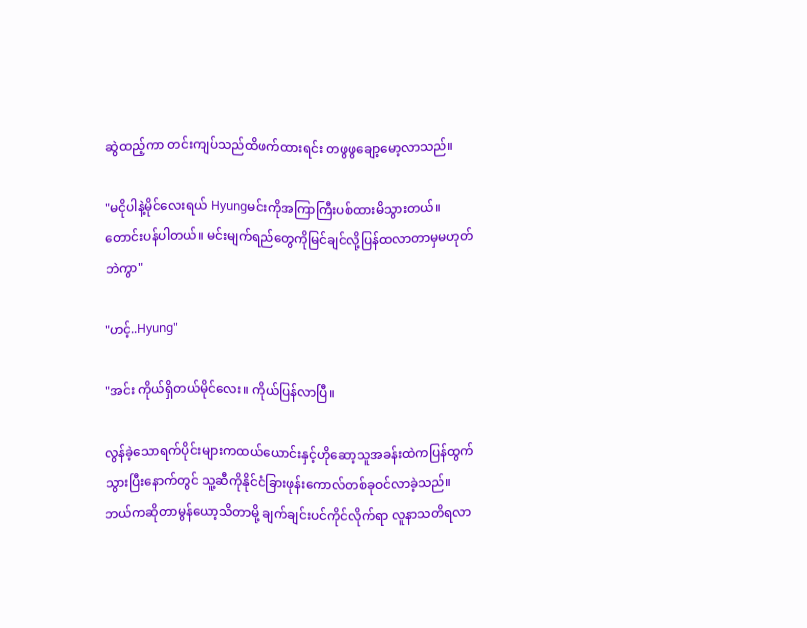ဆွဲထည့်ကာ တင်းကျပ်သည်ထိဖက်ထားရင်း တဖွဖွချော့မော့လာသည်။

"မငိုပါနဲ့မိုင်လေးရယ် Hyungမင်းကိုအကြာကြီးပစ်ထားမိသွားတယ်။တောင်းပန်ပါတယ်။ မင်းမျက်ရည်တွေကိုမြင်ချင်လို့ပြန်ထလာတာမှမဟုတ်ဘဲကွာ"

"ဟင့်..Hyung"

"အင်း ကိုယ်ရှိတယ်မိုင်လေး။ ကိုယ်ပြန်လာပြီ။

လွန်ခဲ့သောရက်ပိုင်းများကထယ်ယောင်းနှင့်ဟိုဆော့သူအခန်းထဲကပြန်ထွက်သွားပြီးနောက်တွင် သူ့ဆီကိုနိုင်ငံခြားဖုန်းကောလ်တစ်ခုဝင်လာခဲ့သည်။ဘယ်ကဆိုတာမွန်ယော့သိတာမို့ ချက်ချင်းပင်ကိုင်လိုက်ရာ လူနာသတိရလာ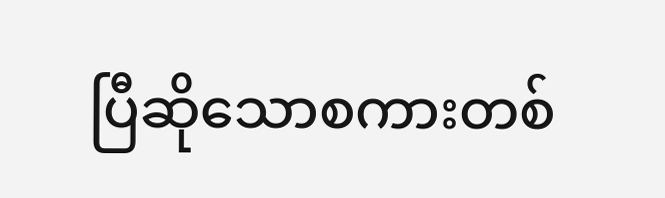ပြီဆိုသောစကားတစ်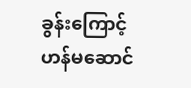ခွန်းကြောင့် ဟန်မဆောင်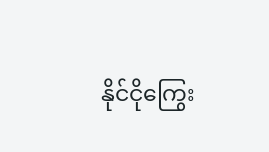နိုင်ငိုကြွေး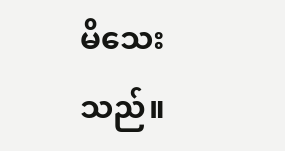မိသေးသည်။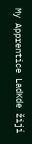My Apprentice LadKde žijí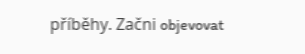příběhy. Začni objevovat